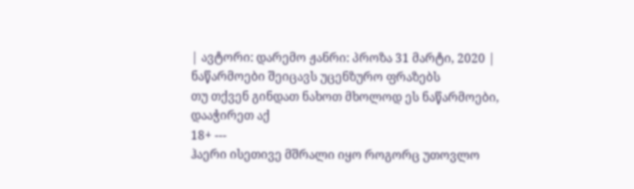| ავტორი: დარემო ჟანრი: პროზა 31 მარტი, 2020 |
ნაწარმოები შეიცავს უცენზურო ფრაზებს
თუ თქვენ გინდათ ნახოთ მხოლოდ ეს ნაწარმოები, დააჭირეთ აქ
18+ ---
ჰაერი ისეთივე მშრალი იყო როგორც უთოვლო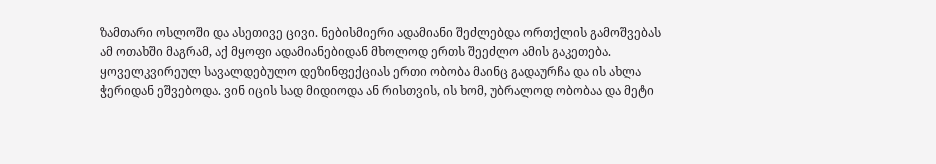ზამთარი ოსლოში და ასეთივე ცივი. ნებისმიერი ადამიანი შეძლებდა ორთქლის გამოშვებას ამ ოთახში მაგრამ, აქ მყოფი ადამიანებიდან მხოლოდ ერთს შეეძლო ამის გაკეთება.
ყოველკვირეულ სავალდებულო დეზინფექციას ერთი ობობა მაინც გადაურჩა და ის ახლა ჭერიდან ეშვებოდა. ვინ იცის სად მიდიოდა ან რისთვის, ის ხომ, უბრალოდ ობობაა და მეტი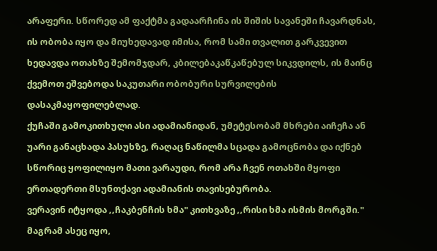არაფერი. სწორედ ამ ფაქტმა გადაარჩინა ის შიშის სავანეში ჩავარდნას, ის ობობა იყო და მიუხედავად იმისა, რომ სამი თვალით გარკვევით ხედავდა ოთახზე შემომჯდარ, კბილებაკაწკაწებულ სიკვდილს, ის მაინც ქვემოთ ეშვებოდა საკუთარი ობობური სურვილების დასაკმაყოფილებლად.
ქუჩაში გამოკითხული ასი ადამიანიდან, უმეტესობამ მხრები აიჩეჩა ან უარი განაცხადა პასუხზე, რაღაც ნაწილმა სცადა გამოცნობა და იქნებ სწორიც ყოფილიყო მათი ვარაუდი, რომ არა ჩვენ ოთახში მყოფი ერთადერთი მსუნთქავი ადამიანის თავისებურობა.
ვერავინ იტყოდა ,,ჩაკბენჩის ხმა" კითხვაზე ,,რისი ხმა ისმის მორგში."
მაგრამ ასეც იყო,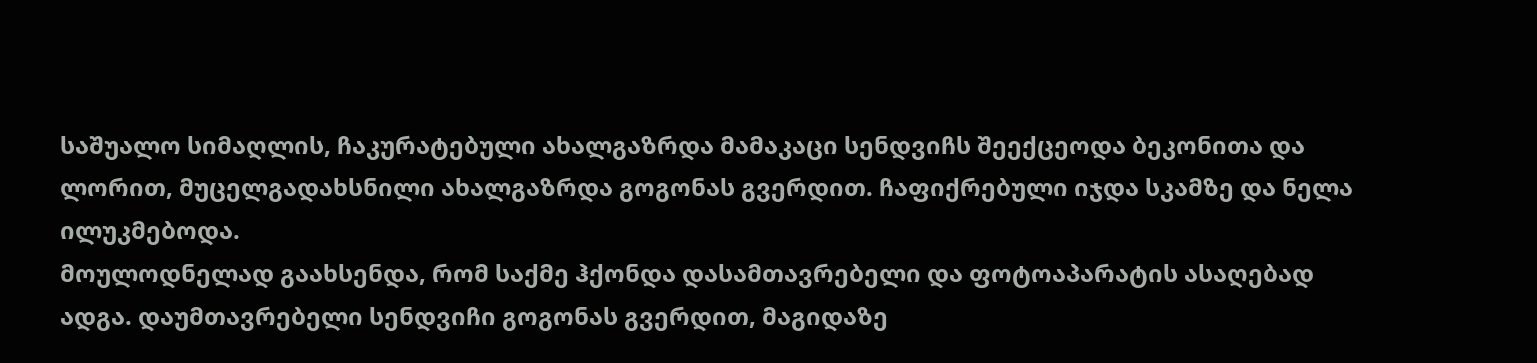საშუალო სიმაღლის, ჩაკურატებული ახალგაზრდა მამაკაცი სენდვიჩს შეექცეოდა ბეკონითა და ლორით, მუცელგადახსნილი ახალგაზრდა გოგონას გვერდით. ჩაფიქრებული იჯდა სკამზე და ნელა ილუკმებოდა.
მოულოდნელად გაახსენდა, რომ საქმე ჰქონდა დასამთავრებელი და ფოტოაპარატის ასაღებად ადგა. დაუმთავრებელი სენდვიჩი გოგონას გვერდით, მაგიდაზე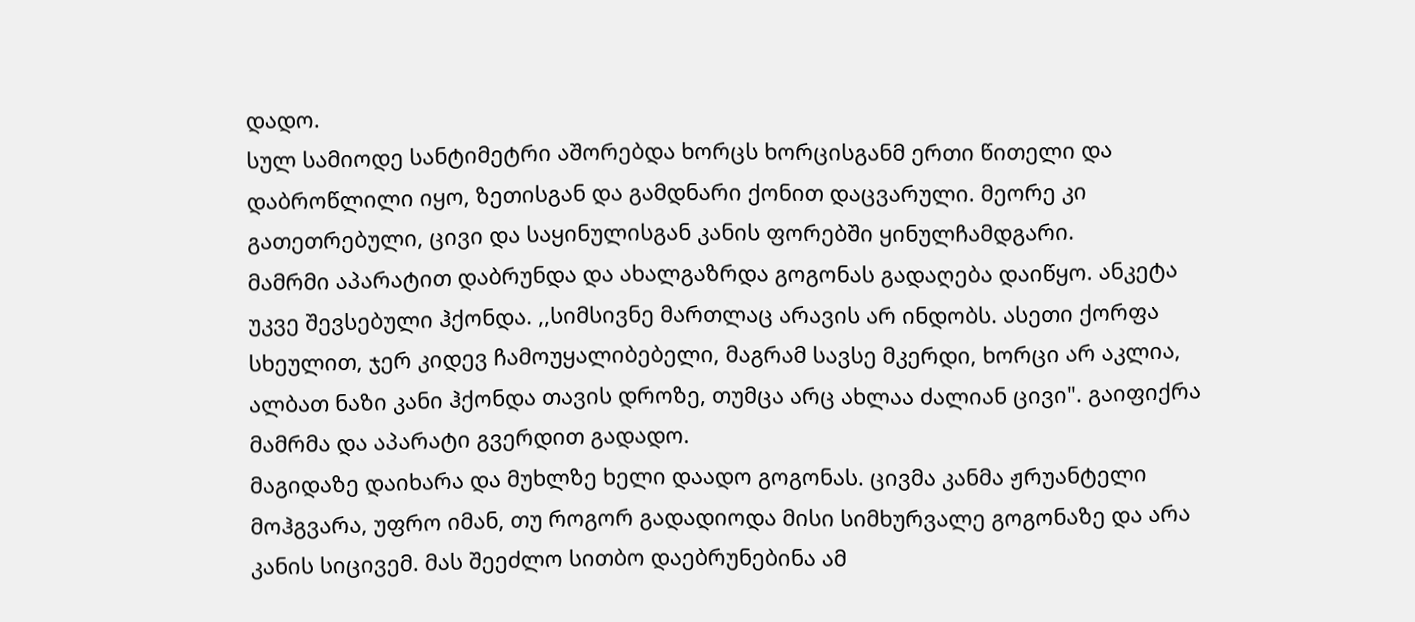დადო.
სულ სამიოდე სანტიმეტრი აშორებდა ხორცს ხორცისგანმ ერთი წითელი და დაბროწლილი იყო, ზეთისგან და გამდნარი ქონით დაცვარული. მეორე კი გათეთრებული, ცივი და საყინულისგან კანის ფორებში ყინულჩამდგარი.
მამრმი აპარატით დაბრუნდა და ახალგაზრდა გოგონას გადაღება დაიწყო. ანკეტა უკვე შევსებული ჰქონდა. ,,სიმსივნე მართლაც არავის არ ინდობს. ასეთი ქორფა სხეულით, ჯერ კიდევ ჩამოუყალიბებელი, მაგრამ სავსე მკერდი, ხორცი არ აკლია, ალბათ ნაზი კანი ჰქონდა თავის დროზე, თუმცა არც ახლაა ძალიან ცივი". გაიფიქრა მამრმა და აპარატი გვერდით გადადო.
მაგიდაზე დაიხარა და მუხლზე ხელი დაადო გოგონას. ცივმა კანმა ჟრუანტელი მოჰგვარა, უფრო იმან, თუ როგორ გადადიოდა მისი სიმხურვალე გოგონაზე და არა კანის სიცივემ. მას შეეძლო სითბო დაებრუნებინა ამ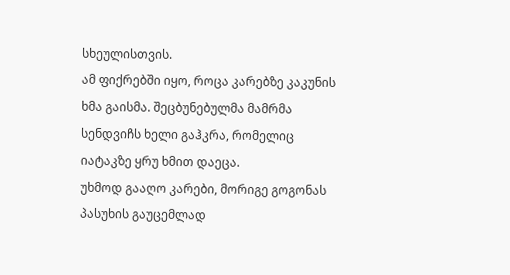სხეულისთვის.
ამ ფიქრებში იყო, როცა კარებზე კაკუნის ხმა გაისმა. შეცბუნებულმა მამრმა სენდვიჩს ხელი გაჰკრა, რომელიც იატაკზე ყრუ ხმით დაეცა.
უხმოდ გააღო კარები, მორიგე გოგონას პასუხის გაუცემლად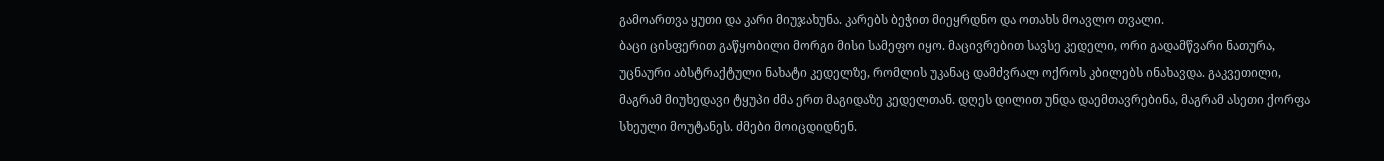გამოართვა ყუთი და კარი მიუჯახუნა. კარებს ბეჭით მიეყრდნო და ოთახს მოავლო თვალი.
ბაცი ცისფერით გაწყობილი მორგი მისი სამეფო იყო. მაცივრებით სავსე კედელი, ორი გადამწვარი ნათურა, უცნაური აბსტრაქტული ნახატი კედელზე, რომლის უკანაც დამძვრალ ოქროს კბილებს ინახავდა. გაკვეთილი, მაგრამ მიუხედავი ტყუპი ძმა ერთ მაგიდაზე კედელთან. დღეს დილით უნდა დაემთავრებინა, მაგრამ ასეთი ქორფა სხეული მოუტანეს. ძმები მოიცდიდნენ.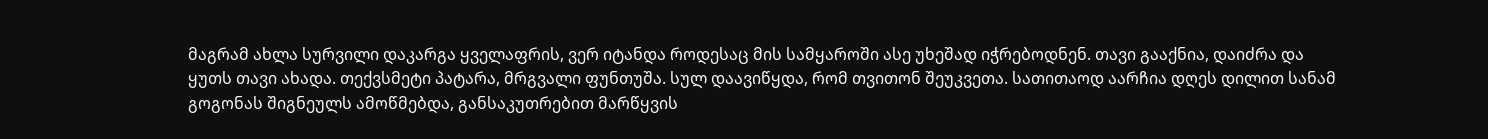მაგრამ ახლა სურვილი დაკარგა ყველაფრის, ვერ იტანდა როდესაც მის სამყაროში ასე უხეშად იჭრებოდნენ. თავი გააქნია, დაიძრა და ყუთს თავი ახადა. თექვსმეტი პატარა, მრგვალი ფუნთუშა. სულ დაავიწყდა, რომ თვითონ შეუკვეთა. სათითაოდ აარჩია დღეს დილით სანამ გოგონას შიგნეულს ამოწმებდა, განსაკუთრებით მარწყვის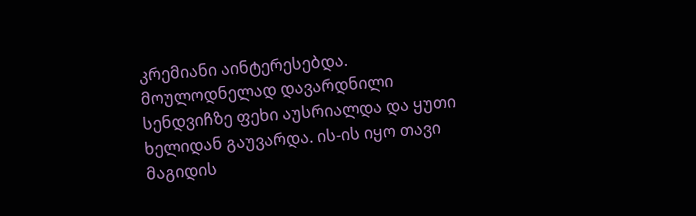კრემიანი აინტერესებდა.
მოულოდნელად დავარდნილი სენდვიჩზე ფეხი აუსრიალდა და ყუთი ხელიდან გაუვარდა. ის-ის იყო თავი მაგიდის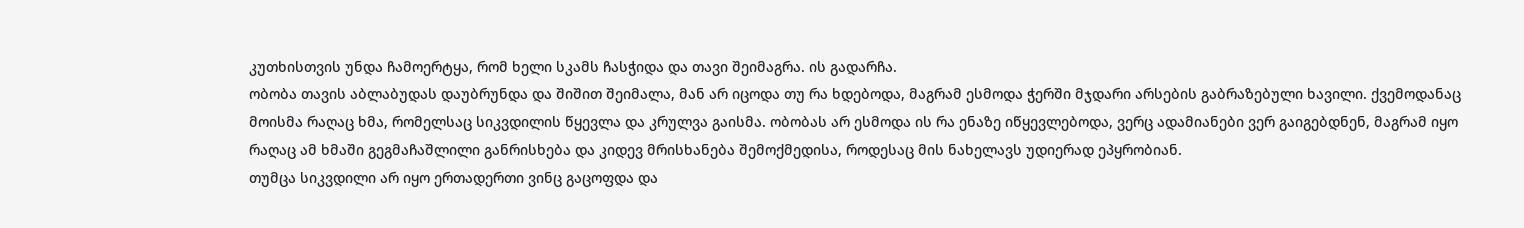კუთხისთვის უნდა ჩამოერტყა, რომ ხელი სკამს ჩასჭიდა და თავი შეიმაგრა. ის გადარჩა.
ობობა თავის აბლაბუდას დაუბრუნდა და შიშით შეიმალა, მან არ იცოდა თუ რა ხდებოდა, მაგრამ ესმოდა ჭერში მჯდარი არსების გაბრაზებული ხავილი. ქვემოდანაც მოისმა რაღაც ხმა, რომელსაც სიკვდილის წყევლა და კრულვა გაისმა. ობობას არ ესმოდა ის რა ენაზე იწყევლებოდა, ვერც ადამიანები ვერ გაიგებდნენ, მაგრამ იყო რაღაც ამ ხმაში გეგმაჩაშლილი განრისხება და კიდევ მრისხანება შემოქმედისა, როდესაც მის ნახელავს უდიერად ეპყრობიან.
თუმცა სიკვდილი არ იყო ერთადერთი ვინც გაცოფდა და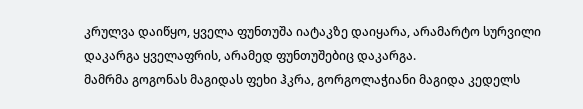კრულვა დაიწყო, ყველა ფუნთუშა იატაკზე დაიყარა, არამარტო სურვილი დაკარგა ყველაფრის, არამედ ფუნთუშებიც დაკარგა.
მამრმა გოგონას მაგიდას ფეხი ჰკრა, გორგოლაჭიანი მაგიდა კედელს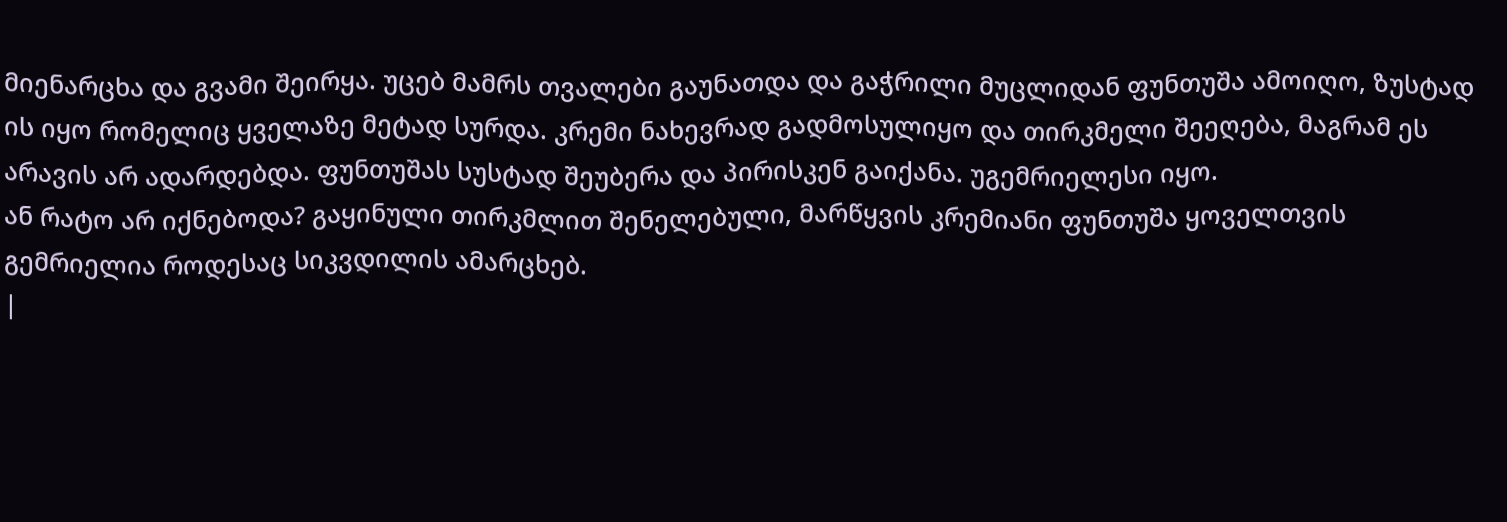მიენარცხა და გვამი შეირყა. უცებ მამრს თვალები გაუნათდა და გაჭრილი მუცლიდან ფუნთუშა ამოიღო, ზუსტად ის იყო რომელიც ყველაზე მეტად სურდა. კრემი ნახევრად გადმოსულიყო და თირკმელი შეეღება, მაგრამ ეს არავის არ ადარდებდა. ფუნთუშას სუსტად შეუბერა და პირისკენ გაიქანა. უგემრიელესი იყო.
ან რატო არ იქნებოდა? გაყინული თირკმლით შენელებული, მარწყვის კრემიანი ფუნთუშა ყოველთვის გემრიელია როდესაც სიკვდილის ამარცხებ.
|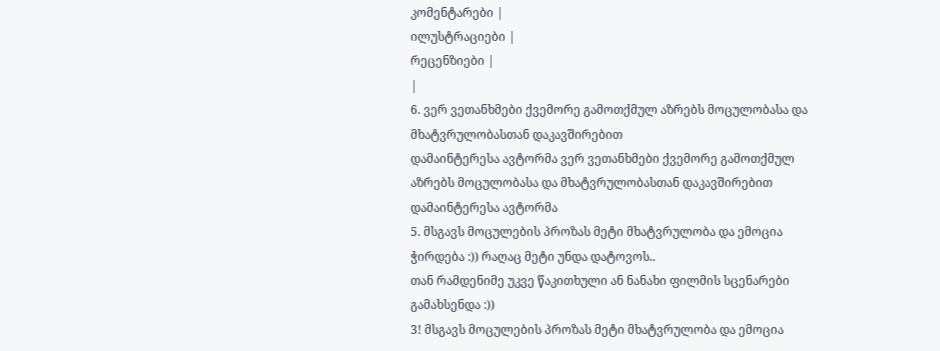კომენტარები |
ილუსტრაციები |
რეცენზიები |
|
6. ვერ ვეთანხმები ქვემორე გამოთქმულ აზრებს მოცულობასა და მხატვრულობასთან დაკავშირებით
დამაინტერესა ავტორმა ვერ ვეთანხმები ქვემორე გამოთქმულ აზრებს მოცულობასა და მხატვრულობასთან დაკავშირებით
დამაინტერესა ავტორმა
5. მსგავს მოცულების პროზას მეტი მხატვრულობა და ემოცია ჭირდება :)) რაღაც მეტი უნდა დატოვოს..
თან რამდენიმე უკვე წაკითხული ან ნანახი ფილმის სცენარები გამახსენდა :))
3! მსგავს მოცულების პროზას მეტი მხატვრულობა და ემოცია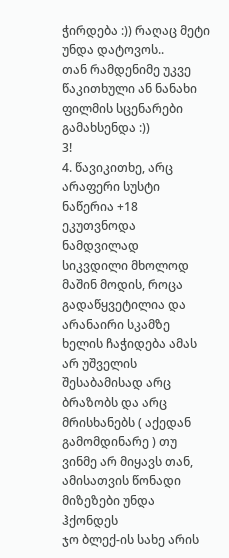ჭირდება :)) რაღაც მეტი უნდა დატოვოს..
თან რამდენიმე უკვე წაკითხული ან ნანახი ფილმის სცენარები გამახსენდა :))
3!
4. წავიკითხე, არც არაფერი სუსტი ნაწერია +18 ეკუთვნოდა ნამდვილად
სიკვდილი მხოლოდ მაშინ მოდის, როცა გადაწყვეტილია და არანაირი სკამზე ხელის ჩაჭიდება ამას არ უშველის შესაბამისად არც ბრაზობს და არც მრისხანებს ( აქედან გამომდინარე ) თუ ვინმე არ მიყავს თან, ამისათვის წონადი მიზეზები უნდა ჰქონდეს
ჯო ბლექ-ის სახე არის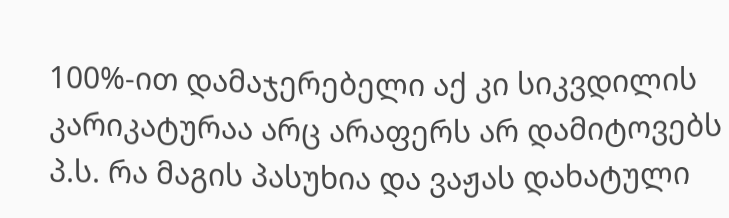100%-ით დამაჯერებელი აქ კი სიკვდილის კარიკატურაა არც არაფერს არ დამიტოვებს
პ.ს. რა მაგის პასუხია და ვაჟას დახატული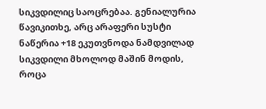სიკვდილიც საოცრებაა. გენიალურია
წავიკითხე, არც არაფერი სუსტი ნაწერია +18 ეკუთვნოდა ნამდვილად
სიკვდილი მხოლოდ მაშინ მოდის, როცა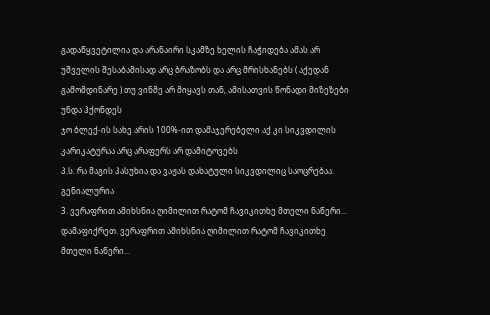გადაწყვეტილია და არანაირი სკამზე ხელის ჩაჭიდება ამას არ უშველის შესაბამისად არც ბრაზობს და არც მრისხანებს ( აქედან გამომდინარე ) თუ ვინმე არ მიყავს თან, ამისათვის წონადი მიზეზები უნდა ჰქონდეს
ჯო ბლექ-ის სახე არის 100%-ით დამაჯერებელი აქ კი სიკვდილის კარიკატურაა არც არაფერს არ დამიტოვებს
პ.ს. რა მაგის პასუხია და ვაჟას დახატული სიკვდილიც საოცრებაა. გენიალურია
3. ვერაფრით ამიხსნია ღიმილით რატომ ჩავიკითხე მთელი ნაწერი...
დამაფიქრეთ. ვერაფრით ამიხსნია ღიმილით რატომ ჩავიკითხე მთელი ნაწერი...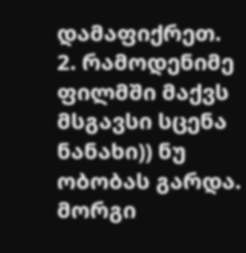დამაფიქრეთ.
2. რამოდენიმე ფილმში მაქვს მსგავსი სცენა ნანახი)) ნუ ობობას გარდა. მორგი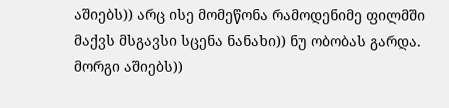აშიებს)) არც ისე მომეწონა რამოდენიმე ფილმში მაქვს მსგავსი სცენა ნანახი)) ნუ ობობას გარდა. მორგი აშიებს))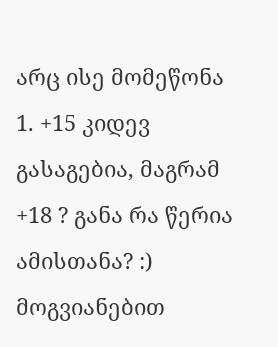არც ისე მომეწონა
1. +15 კიდევ გასაგებია, მაგრამ +18 ? განა რა წერია ამისთანა? :) მოგვიანებით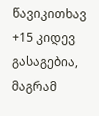წავიკითხავ +15 კიდევ გასაგებია, მაგრამ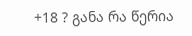+18 ? განა რა წერია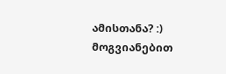ამისთანა? :) მოგვიანებით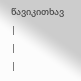წავიკითხავ
|
|
|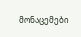მონაცემები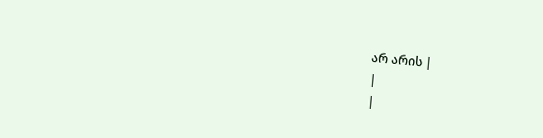არ არის |
|
|